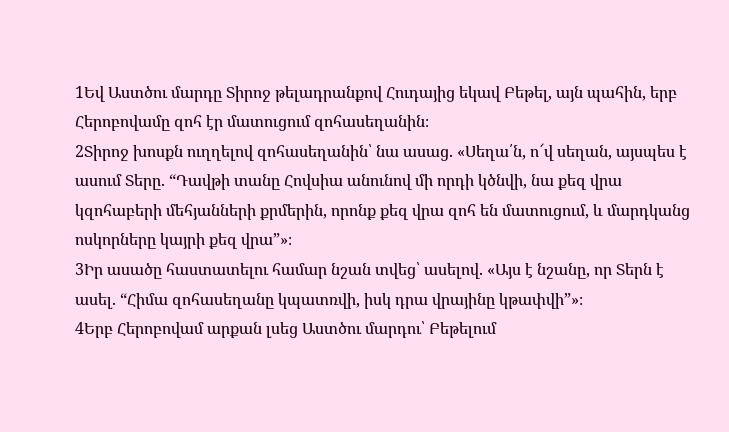1Եվ Աստծու մարդը Տիրոջ թելադրանքով Հուդայից եկավ Բեթել, այն պահին, երբ Հերոբովամը զոհ էր մատուցում զոհասեղանին։
2Տիրոջ խոսքն ուղղելով զոհասեղանին՝ նա ասաց. «Սեղա՛ն, ո՜վ սեղան, այսպես է ասում Տերը. “Դավթի տանը Հովսիա անունով մի որդի կծնվի, նա քեզ վրա կզոհաբերի մեհյանների քրմերին, որոնք քեզ վրա զոհ են մատուցում, և մարդկանց ոսկորները կայրի քեզ վրա”»։
3Իր ասածը հաստատելու համար նշան տվեց՝ ասելով. «Այս է նշանը, որ Տերն է ասել. “Հիմա զոհասեղանը կպատռվի, իսկ դրա վրայինը կթափվի”»։
4Երբ Հերոբովամ արքան լսեց Աստծու մարդու՝ Բեթելում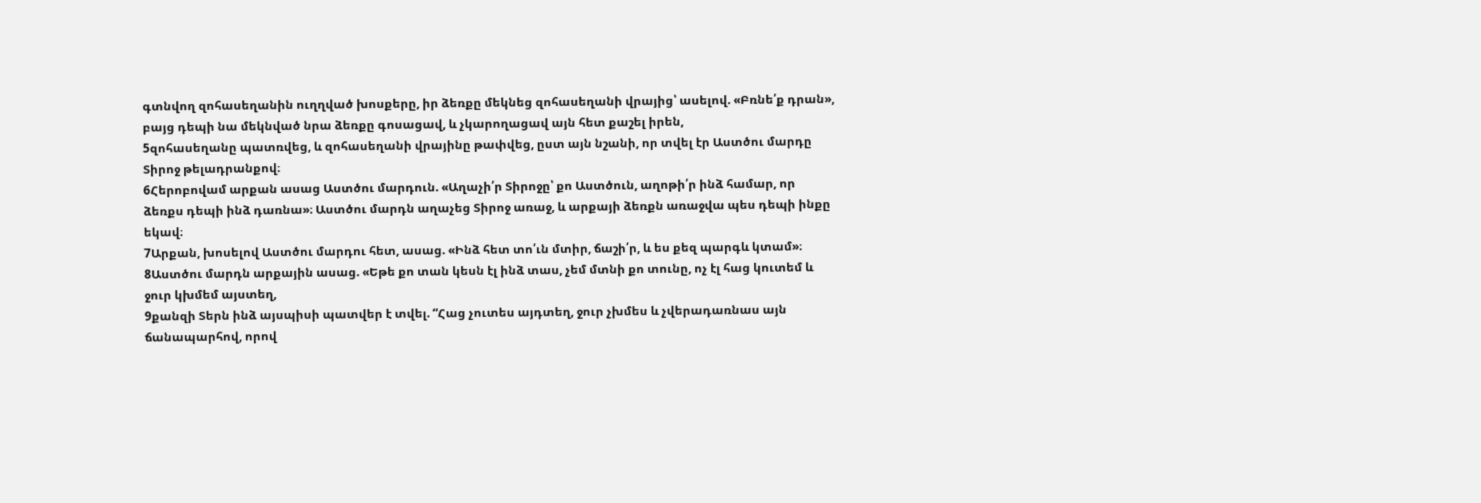գտնվող զոհասեղանին ուղղված խոսքերը, իր ձեռքը մեկնեց զոհասեղանի վրայից՝ ասելով. «Բռնե՛ք դրան», բայց դեպի նա մեկնված նրա ձեռքը գոսացավ, և չկարողացավ այն հետ քաշել իրեն,
5զոհասեղանը պատռվեց, և զոհասեղանի վրայինը թափվեց, ըստ այն նշանի, որ տվել էր Աստծու մարդը Տիրոջ թելադրանքով։
6Հերոբովամ արքան ասաց Աստծու մարդուն. «Աղաչի՛ր Տիրոջը՝ քո Աստծուն, աղոթի՛ր ինձ համար, որ ձեռքս դեպի ինձ դառնա»։ Աստծու մարդն աղաչեց Տիրոջ առաջ, և արքայի ձեռքն առաջվա պես դեպի ինքը եկավ։
7Արքան, խոսելով Աստծու մարդու հետ, ասաց. «Ինձ հետ տո՛ւն մտիր, ճաշի՛ր, և ես քեզ պարգև կտամ»։
8Աստծու մարդն արքային ասաց. «Եթե քո տան կեսն էլ ինձ տաս, չեմ մտնի քո տունը, ոչ էլ հաց կուտեմ և ջուր կխմեմ այստեղ,
9քանզի Տերն ինձ այսպիսի պատվեր է տվել. “Հաց չուտես այդտեղ, ջուր չխմես և չվերադառնաս այն ճանապարհով, որով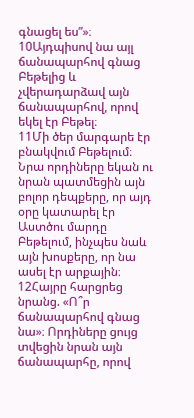գնացել ես”»։
10Այդպիսով նա այլ ճանապարհով գնաց Բեթելից և չվերադարձավ այն ճանապարհով, որով եկել էր Բեթել։
11Մի ծեր մարգարե էր բնակվում Բեթելում։ Նրա որդիները եկան ու նրան պատմեցին այն բոլոր դեպքերը, որ այդ օրը կատարել էր Աստծու մարդը Բեթելում, ինչպես նաև այն խոսքերը, որ նա ասել էր արքային։
12Հայրը հարցրեց նրանց. «Ո՞ր ճանապարհով գնաց նա»։ Որդիները ցույց տվեցին նրան այն ճանապարհը, որով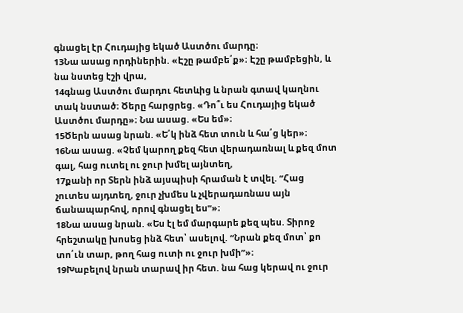գնացել էր Հուդայից եկած Աստծու մարդը։
13Նա ասաց որդիներին. «Էշը թամբե՛ք»։ Էշը թամբեցին, և նա նստեց էշի վրա,
14գնաց Աստծու մարդու հետևից և նրան գտավ կաղնու տակ նստած։ Ծերը հարցրեց. «Դո՞ւ ես Հուդայից եկած Աստծու մարդը»։ Նա ասաց. «Ես եմ»։
15Ծերն ասաց նրան. «Ե՛կ ինձ հետ տուն և հա՛ց կեր»։
16Նա ասաց. «Չեմ կարող քեզ հետ վերադառնալ և քեզ մոտ գալ, հաց ուտել ու ջուր խմել այնտեղ,
17քանի որ Տերն ինձ այսպիսի հրաման է տվել. “Հաց չուտես այդտեղ, ջուր չխմես և չվերադառնաս այն ճանապարհով, որով գնացել ես”»։
18Նա ասաց նրան. «Ես էլ եմ մարգարե քեզ պես. Տիրոջ հրեշտակը խոսեց ինձ հետ՝ ասելով. “Նրան քեզ մոտ՝ քո տո՛ւն տար, թող հաց ուտի ու ջուր խմի”»։
19Խաբելով նրան տարավ իր հետ. նա հաց կերավ ու ջուր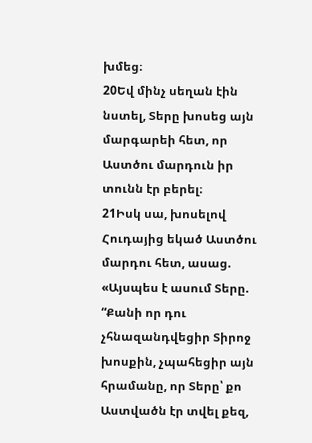խմեց։
20Եվ մինչ սեղան էին նստել, Տերը խոսեց այն մարգարեի հետ, որ Աստծու մարդուն իր տունն էր բերել։
21Իսկ սա, խոսելով Հուդայից եկած Աստծու մարդու հետ, ասաց. «Այսպես է ասում Տերը. “Քանի որ դու չհնազանդվեցիր Տիրոջ խոսքին, չպահեցիր այն հրամանը, որ Տերը՝ քո Աստվածն էր տվել քեզ,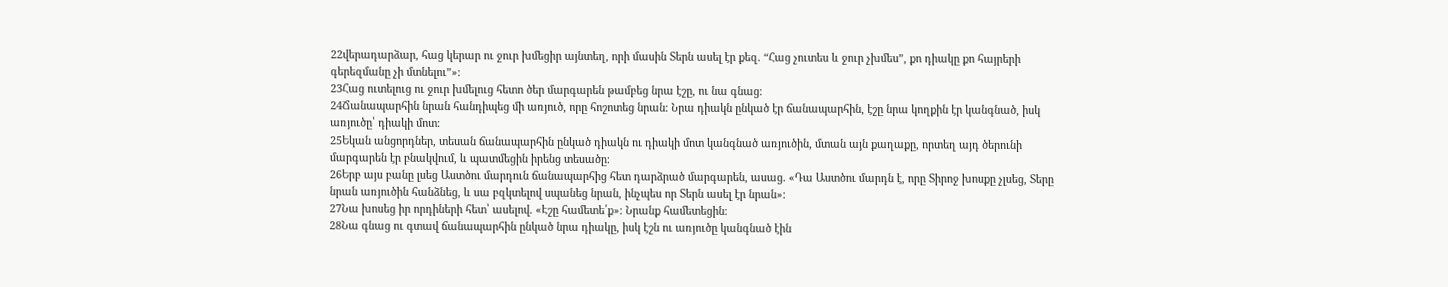22վերադարձար, հաց կերար ու ջուր խմեցիր այնտեղ, որի մասին Տերն ասել էր քեզ. “Հաց չուտես և ջուր չխմես”, քո դիակը քո հայրերի գերեզմանը չի մտնելու”»։
23Հաց ուտելուց ու ջուր խմելուց հետո ծեր մարգարեն թամբեց նրա էշը, ու նա գնաց։
24Ճանապարհին նրան հանդիպեց մի առյուծ, որը հոշոտեց նրան։ Նրա դիակն ընկած էր ճանապարհին, էշը նրա կողքին էր կանգնած, իսկ առյուծը՝ դիակի մոտ։
25Եկան անցորդներ, տեսան ճանապարհին ընկած դիակն ու դիակի մոտ կանգնած առյուծին, մտան այն քաղաքը, որտեղ այդ ծերունի մարգարեն էր բնակվում, և պատմեցին իրենց տեսածը։
26Երբ այս բանը լսեց Աստծու մարդուն ճանապարհից հետ դարձրած մարգարեն, ասաց. «Դա Աստծու մարդն է, որը Տիրոջ խոսքը չլսեց, Տերը նրան առյուծին հանձնեց, և սա բզկտելով սպանեց նրան, ինչպես որ Տերն ասել էր նրան»։
27Նա խոսեց իր որդիների հետ՝ ասելով. «Էշը համետե՛ք»։ Նրանք համետեցին։
28Նա գնաց ու գտավ ճանապարհին ընկած նրա դիակը, իսկ էշն ու առյուծը կանգնած էին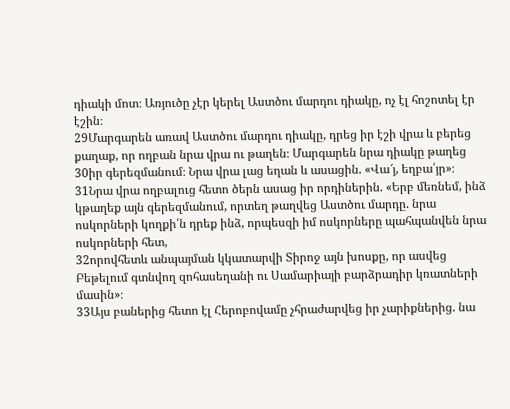դիակի մոտ։ Առյուծը չէր կերել Աստծու մարդու դիակը, ոչ էլ հոշոտել էր էշին։
29Մարգարեն առավ Աստծու մարդու դիակը, դրեց իր էշի վրա և բերեց քաղաք, որ ողբան նրա վրա ու թաղեն։ Մարգարեն նրա դիակը թաղեց
30իր գերեզմանում։ Նրա վրա լաց եղան և ասացին. «Վա՜յ, եղբա՛յր»։
31Նրա վրա ողբալուց հետո ծերն ասաց իր որդիներին. «Երբ մեռնեմ, ինձ կթաղեք այն գերեզմանում, որտեղ թաղվեց Աստծու մարդը. նրա ոսկորների կողքի՛ն դրեք ինձ, որպեսզի իմ ոսկորները պահպանվեն նրա ոսկորների հետ,
32որովհետև անպայման կկատարվի Տիրոջ այն խոսքը, որ ասվեց Բեթելում գտնվող զոհասեղանի ու Սամարիայի բարձրադիր կռատների մասին»։
33Այս բաներից հետո էլ Հերոբովամը չհրաժարվեց իր չարիքներից. նա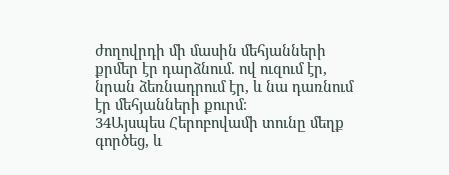ժողովրդի մի մասին մեհյանների քրմեր էր դարձնում. ով ուզում էր, նրան ձեռնադրում էր, և նա դառնում էր մեհյանների քուրմ։
34Այսպես Հերոբովամի տունը մեղք գործեց, և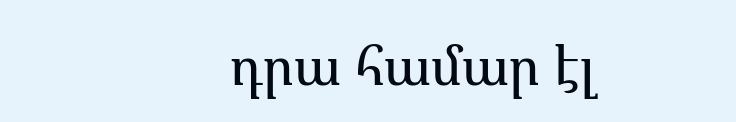դրա համար էլ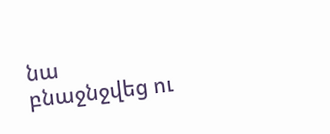նա բնաջնջվեց ու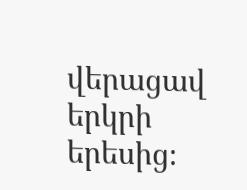վերացավ երկրի երեսից։